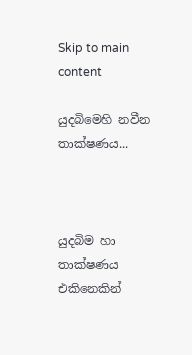Skip to main content

යුදබිමෙහි නවීන තාක්ෂණය...



යුදබිම හා තාක්ෂණය එකිනෙකින්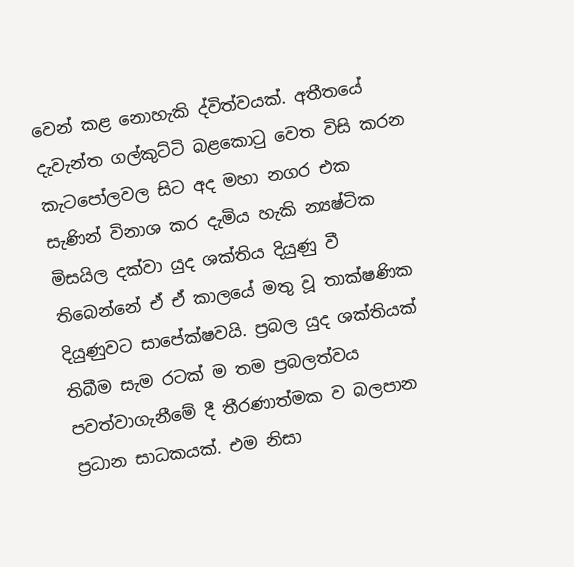වෙන් කළ නොහැකි ද්විත්වයක්‌. අතීතයේ දැවැන්ත ගල්කුට්‌ටි බළකොටු වෙත විසි කරන කැටපෝලවල සිට අද මහා නගර එක සැණින් විනාශ කර දැමිය හැකි න්‍යෂ්ටික මිසයිල දක්‌වා යුද ශක්‌තිය දියුණු වී තිබෙන්නේ ඒ ඒ කාලයේ මතු වූ තාක්ෂණික දියුණුවට සාපේක්ෂවයි. ප්‍රබල යුද ශක්‌තියක්‌ තිබීම සැම රටක්‌ ම තම ප්‍රබලත්වය පවත්වාගැනීමේ දී තීරණාත්මක ව බලපාන ප්‍රධාන සාධකයක්‌. එම නිසා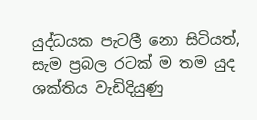යුද්ධයක පැටලී නො සිටියත්, සැම ප්‍රබල රටක්‌ ම තම යුද ශක්‌තිය වැඩිදියුණු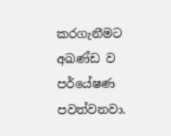කරගැනීමට අඛණ්‌ඩ ව පර්යේෂණ පවත්වනවා.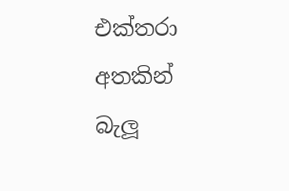එක්‌තරා අතකින් බැලූ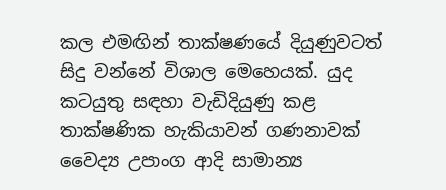කල එමඟින් තාක්ෂණයේ දියුණුවටත් සිදු වන්නේ විශාල මෙහෙයක්‌. යුද කටයුතු සඳහා වැඩිදියුණු කළ තාක්ෂණික හැකියාවන් ගණනාවක්‌ වෛද්‍ය උපාංග ආදි සාමාන්‍ය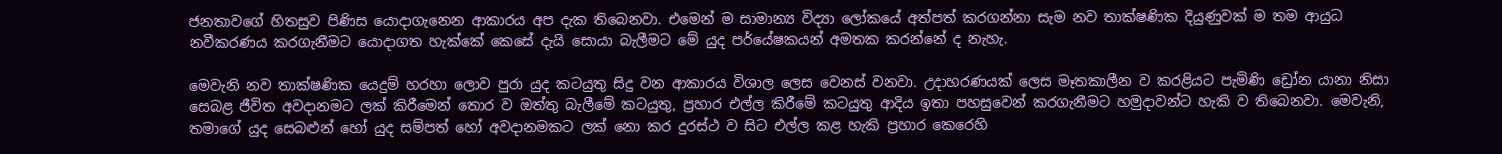ජනතාවගේ හිතසුව පිණිස යොදාගැනෙන ආකාරය අප දැක තිබෙනවා. එමෙන් ම සාමාන්‍ය විද්‍යා ලෝකයේ අත්පත් කරගන්නා සැම නව තාක්ෂණික දියුණුවක්‌ ම තම ආයුධ නවීකරණය කරගැනීමට යොදාගත හැක්‌කේ කෙසේ දැයි සොයා බැලීමට මේ යුද පර්යේෂකයන් අමතක කරන්නේ ද නැහැ.

මෙවැනි නව තාක්ෂණික යෙදුම් හරහා ලොව පුරා යුද කටයුතු සිදු වන ආකාරය විශාල ලෙස වෙනස්‌ වනවා. උදාහරණයක්‌ ලෙස මෑතකාලීන ව කරළියට පැමිණි ඩ්‍රෝන යානා නිසා සෙබළ ජීවිත අවදානමට ලක්‌ කිරීමෙන් තොර ව ඔත්තු බැලීමේ කටයුතු, ප්‍රහාර එල්ල කිරීමේ කටයුතු ආදිය ඉතා පහසුවෙන් කරගැනීමට හමුදාවන්ට හැකි ව තිබෙනවා. මෙවැනි, තමාගේ යුද සෙබළුන් හෝ යුද සම්පත් හෝ අවදානමකට ලක්‌ නො කර දුරස්‌ථ ව සිට එල්ල කළ හැකි ප්‍රහාර කෙරෙහි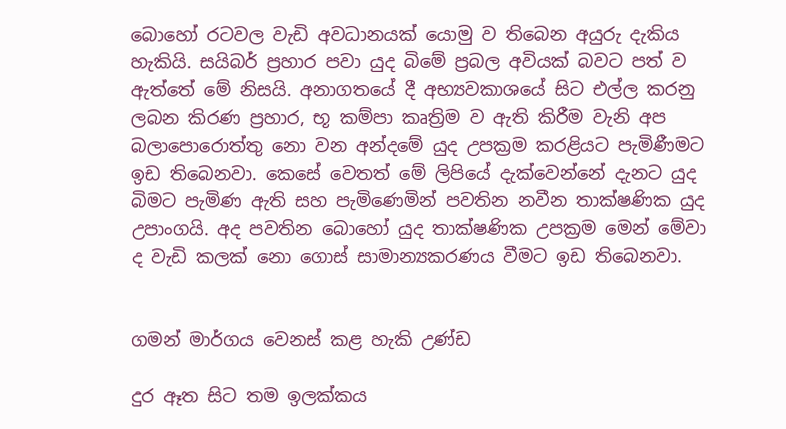බොහෝ රටවල වැඩි අවධානයක්‌ යොමු ව තිබෙන අයුරු දැකිය හැකියි. සයිබර් ප්‍රහාර පවා යුද බිමේ ප්‍රබල අවියක්‌ බවට පත් ව ඇත්තේ මේ නිසයි. අනාගතයේ දී අභ්‍යවකාශයේ සිට එල්ල කරනු ලබන කිරණ ප්‍රහාර, භූ කම්පා කෘත්‍රිම ව ඇති කිරීම වැනි අප බලාපොරොත්තු නො වන අන්දමේ යුද උපක්‍රම කරළියට පැමිණීමට ඉඩ තිබෙනවා. කෙසේ වෙතත් මේ ලිපියේ දැක්‌වෙන්නේ දැනට යුද බිමට පැමිණ ඇති සහ පැමිණෙමින් පවතින නවීන තාක්ෂණික යුද උපාංගයි. අද පවතින බොහෝ යුද තාක්ෂණික උපක්‍රම මෙන් මේවා ද වැඩි කලක්‌ නො ගොස්‌ සාමාන්‍යකරණය වීමට ඉඩ තිබෙනවා.


ගමන් මාර්ගය වෙනස්‌ කළ හැකි උණ්‌ඩ

දුර ඈත සිට තම ඉලක්‌කය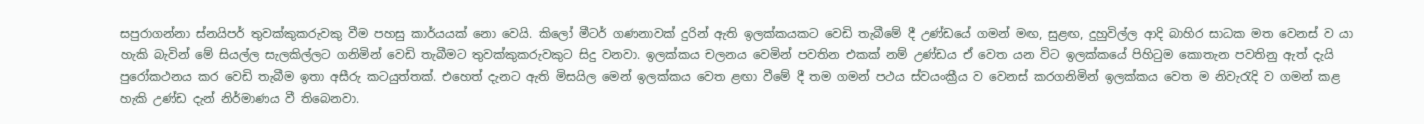සපුරාගන්නා ස්‌නයිපර් තුවක්‌කුකරුවකු වීම පහසු කාර්යයක්‌ නො වෙයි. කිලෝ මීටර් ගණනාවක්‌ දුරින් ඇති ඉලක්‌කයකට වෙඩි තැබීමේ දී උණ්‌ඩයේ ගමන් මඟ, සුළඟ, දුහුවිල්ල ආදි බාහිර සාධක මත වෙනස්‌ ව යා හැකි බැවින් මේ සියල්ල සැලකිල්ලට ගනිමින් වෙඩි තැබීමට තුවක්‌කුකරුවකුට සිදු වනවා. ඉලක්‌කය චලනය වෙමින් පවතින එකක්‌ නම් උණ්‌ඩය ඒ වෙත යන විට ඉලක්‌කයේ පිහිටුම කොතැන පවතිනු ඇත් දැයි පුරෝකථනය කර වෙඩි තැබීම ඉතා අසීරු කටයුත්තක්‌. එහෙත් දැනට ඇති මිසයිල මෙන් ඉලක්‌කය වෙත ළඟා වීමේ දී තම ගමන් පථය ස්‌වයංක්‍රීය ව වෙනස්‌ කරගනිමින් ඉලක්‌කය වෙත ම නිවැරැදි ව ගමන් කළ හැකි උණ්‌ඩ දැන් නිර්මාණය වී තිබෙනවා.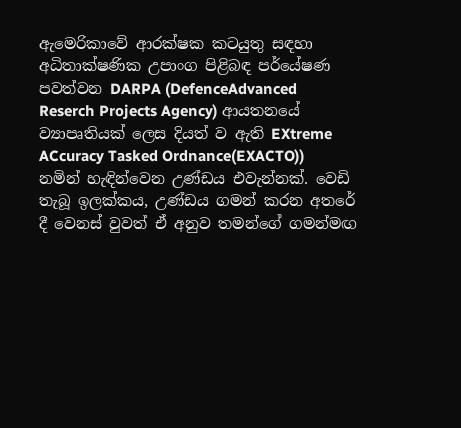ඇමෙරිකාවේ ආරක්ෂක කටයුතු සඳහා අධිතාක්ෂණික උපාංග පිළිබඳ පර්යේෂණ පවත්වන DARPA (DefenceAdvanced Reserch Projects Agency) ආයතනයේ ව්‍යාපෘතියක්‌ ලෙස දියත් ව ඇති EXtreme ACcuracy Tasked Ordnance(EXACTO)) නමින් හැඳින්වෙන උණ්‌ඩය එවැන්නක්‌. වෙඩි තැබූ ඉලක්‌කය, උණ්‌ඩය ගමන් කරන අතරේ දී වෙනස්‌ වුවත් ඒ අනුව තමන්ගේ ගමන්මඟ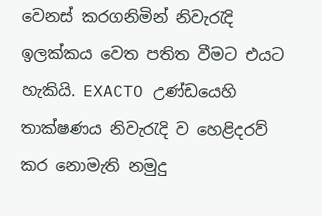වෙනස්‌ කරගනිමින් නිවැරැදි ඉලක්‌කය වෙත පතිත වීමට එයට හැකියි. EXACTO උණ්‌ඩයෙහි තාක්ෂණය නිවැරැදි ව හෙළිදරව් කර නොමැති නමුදු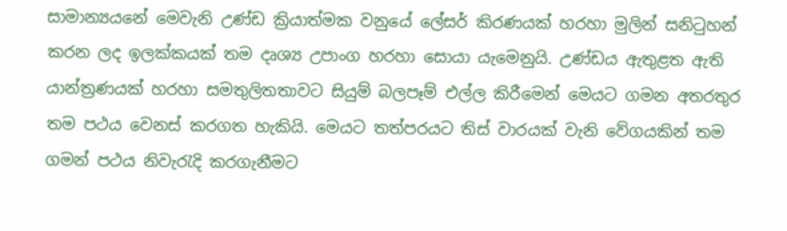සාමාන්‍යයනේ මෙවැනි උණ්‌ඩ ක්‍රියාත්මක වනුයේ ලේසර් කිරණයක්‌ හරහා මුලින් සනිටුහන් කරන ලද ඉලක්‌කයක්‌ තම දෘශ්‍ය උපාංග හරහා සොයා යැමෙනුයි. උණ්‌ඩය ඇතුළත ඇති යාන්ත්‍රණයක්‌ හරහා සමතුලිතතාවට සියුම් බලපෑම් එල්ල කිරීමෙන් මෙයට ගමන අතරතුර තම පථය වෙනස්‌ කරගත හැකියි. මෙයට තත්පරයට තිස්‌ වාරයක්‌ වැනි වේගයකින් තම ගමන් පථය නිවැරැදි කරගැනීමට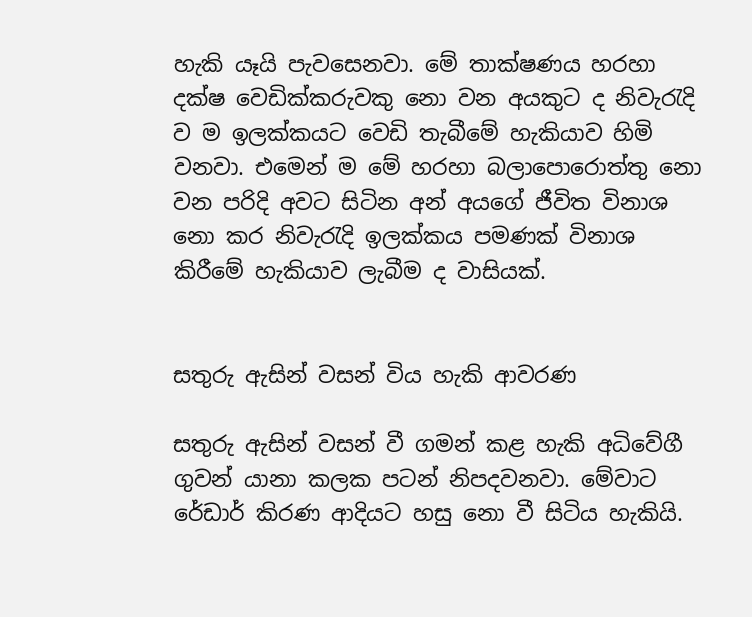හැකි යෑයි පැවසෙනවා. මේ තාක්ෂණය හරහා දක්ෂ වෙඩික්‌කරුවකු නො වන අයකුට ද නිවැරැදි ව ම ඉලක්‌කයට වෙඩි තැබීමේ හැකියාව හිමි වනවා. එමෙන් ම මේ හරහා බලාපොරොත්තු නො වන පරිදි අවට සිටින අන් අයගේ ජීවිත විනාශ නො කර නිවැරැදි ඉලක්‌කය පමණක්‌ විනාශ කිරීමේ හැකියාව ලැබීම ද වාසියක්‌.


සතුරු ඇසින් වසන් විය හැකි ආවරණ

සතුරු ඇසින් වසන් වී ගමන් කළ හැකි අධිවේගී ගුවන් යානා කලක පටන් නිපදවනවා. මේවාට රේඩාර් කිරණ ආදියට හසු නො වී සිටිය හැකියි.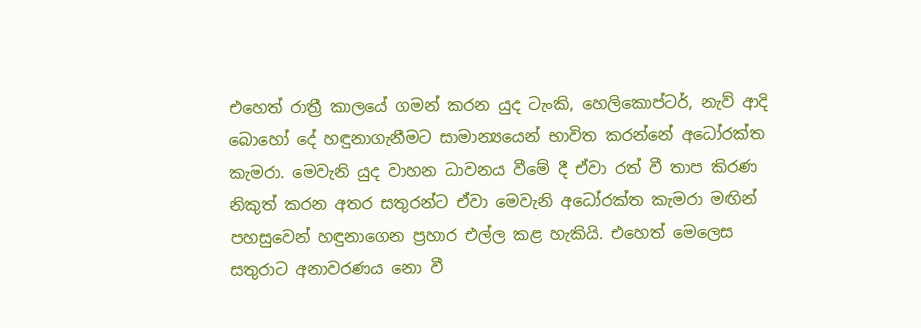එහෙත් රාත්‍රී කාලයේ ගමන් කරන යුද ටැංකි, හෙලිකොප්ටර්, නැව් ආදි බොහෝ දේ හඳුනාගැනීමට සාමාන්‍යයෙන් භාවිත කරන්නේ අධෝරක්‌ත කැමරා. මෙවැනි යුද වාහන ධාවනය වීමේ දී ඒවා රත් වී තාප කිරණ නිකුත් කරන අතර සතුරන්ට ඒවා මෙවැනි අධෝරක්‌ත කැමරා මඟින් පහසුවෙන් හඳුනාගෙන ප්‍රහාර එල්ල කළ හැකියි. එහෙත් මෙලෙස සතුරාට අනාවරණය නො වී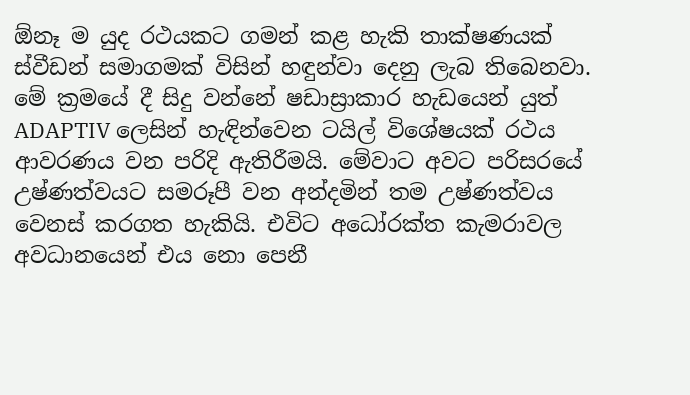ඕනෑ ම යුද රථයකට ගමන් කළ හැකි තාක්ෂණයක්‌ ස්‌වීඩන් සමාගමක්‌ විසින් හඳුන්වා දෙනු ලැබ තිබෙනවා. මේ ක්‍රමයේ දී සිදු වන්නේ ෂඩාස්‍රාකාර හැඩයෙන් යුත් ADAPTIV ලෙසින් හැඳින්වෙන ටයිල් විශේෂයක්‌ රථය ආවරණය වන පරිදි ඇතිරීමයි. මේවාට අවට පරිසරයේ උෂ්ණත්වයට සමරූපී වන අන්දමින් තම උෂ්ණත්වය වෙනස්‌ කරගත හැකියි. එවිට අධෝරක්‌ත කැමරාවල අවධානයෙන් එය නො පෙනී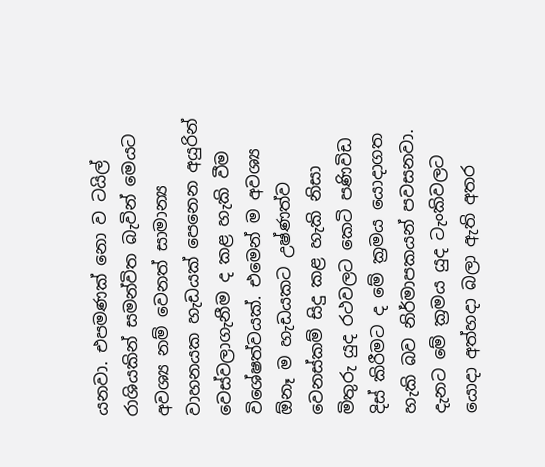යනවා. එපමණක්‌ නො ව ටයිල් රාශියකින් සමන්විත බැවින් මෙයට අවශ්‍ය නම් වෙනත් සාමාන්‍ය වාහනයක හැඩයක්‌ පෙනෙන අයුරින් වෙස්‌වලාගැනීම ද කළ හැකි වීම විශේෂත්වයක්‌. එමෙන් ම අවශ්‍ය ඕනෑ ම හැඩයකට උෂ්ණත්ව වෙනස්‌කම් සිදු කළ හැකි නිසා මිතුරු යුද රථවලට කෙටි පණිවිඩ දිස්‌ කිරීමට ද මේ ක්‍රමය යොදාගත හැකි බව නිර්මාපකයන් පවසනවා. දැනට මේ ක්‍රමය යුද ටැංකිවලට යොදා අත්හදා බලා ඇති අතර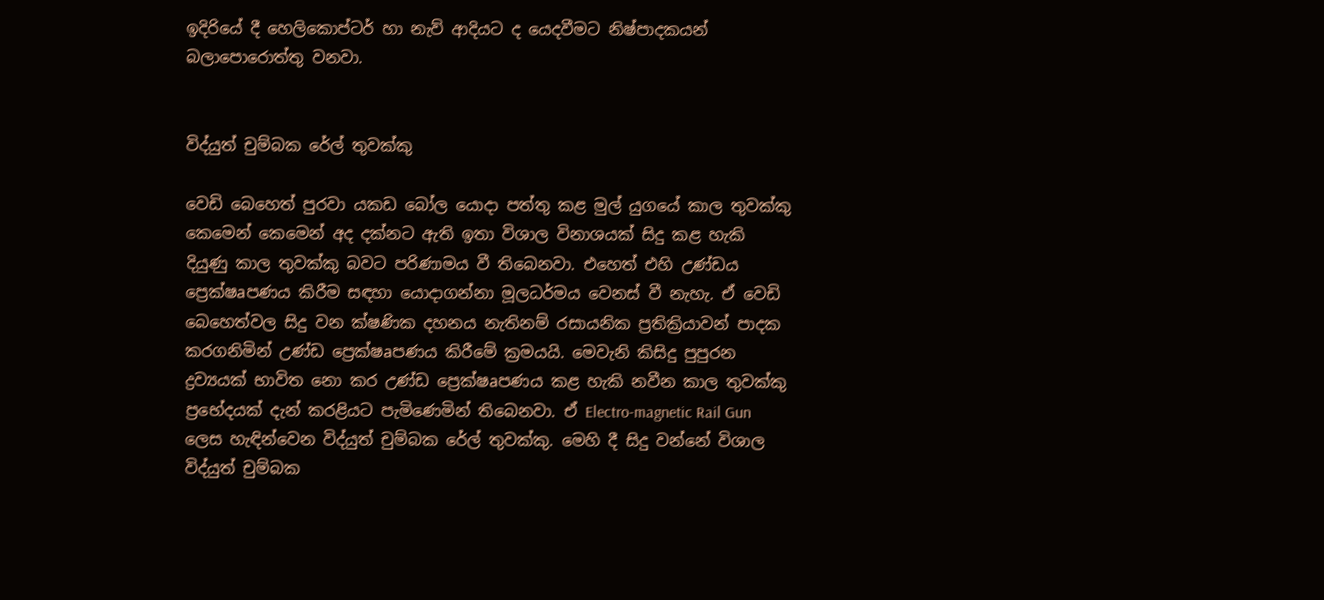ඉදිරියේ දී හෙලිකොප්ටර් හා නැව් ආදියට ද යෙදවීමට නිෂ්පාදකයන් බලාපොරොත්තු වනවා.


විද්යුත් චුම්බක රේල් තුවක්‌කු

වෙඩි බෙහෙත් පුරවා යකඩ බෝල යොදා පත්තු කළ මුල් යුගයේ කාල තුවක්‌කු කෙමෙන් කෙමෙන් අද දක්‌නට ඇති ඉතා විශාල විනාශයක්‌ සිදු කළ හැකි දියුණු කාල තුවක්‌කු බවට පරිණාමය වී තිබෙනවා. එහෙත් එහි උණ්‌ඩය ප්‍රෙක්ෂaපණය කිරීම සඳහා යොදාගන්නා මූලධර්මය වෙනස්‌ වී නැහැ. ඒ වෙඩි බෙහෙත්වල සිදු වන ක්ෂණික දහනය නැතිනම් රසායනික ප්‍රතික්‍රියාවන් පාදක කරගනිමින් උණ්‌ඩ ප්‍රෙක්ෂaපණය කිරීමේ ක්‍රමයයි. මෙවැනි කිසිදු පුපුරන ද්‍රව්‍යයක්‌ භාවිත නො කර උණ්‌ඩ ප්‍රෙක්ෂaපණය කළ හැකි නවීන කාල තුවක්‌කු ප්‍රභේදයක්‌ දැන් කරළියට පැමිණෙමින් තිබෙනවා. ඒ Electro-magnetic Rail Gun ලෙස හැඳින්වෙන විද්යුත් චුම්බක රේල් තුවක්‌කු. මෙහි දී සිදු වන්නේ විශාල විද්යුත් චුම්බක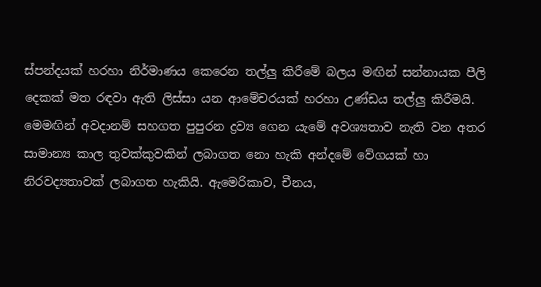ස්‌පන්දයක්‌ හරහා නිර්මාණය කෙරෙන තල්ලු කිරීමේ බලය මඟින් සන්නායක පීලි දෙකක්‌ මත රඳවා ඇති ලිස්‌සා යන ආමේචරයක්‌ හරහා උණ්‌ඩය තල්ලු කිරීමයි. මෙමඟින් අවදානම් සහගත පුපුරන ද්‍රව්‍ය ගෙන යැමේ අවශ්‍යතාව නැති වන අතර සාමාන්‍ය කාල තුවක්‌කුවකින් ලබාගත නො හැකි අන්දමේ වේගයක්‌ හා නිරවද්‍යතාවක්‌ ලබාගත හැකියි. ඇමෙරිකාව, චීනය,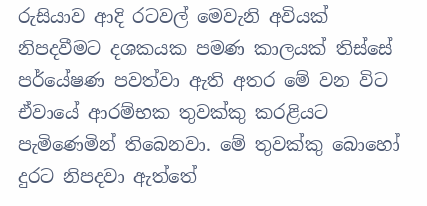රුසියාව ආදි රටවල් මෙවැනි අවියක්‌ නිපදවීමට දශකයක පමණ කාලයක්‌ තිස්‌සේ පර්යේෂණ පවත්වා ඇති අතර මේ වන විට ඒවායේ ආරම්භක තුවක්‌කු කරළියට පැමිණෙමින් තිබෙනවා. මේ තුවක්‌කු බොහෝ දුරට නිපදවා ඇත්තේ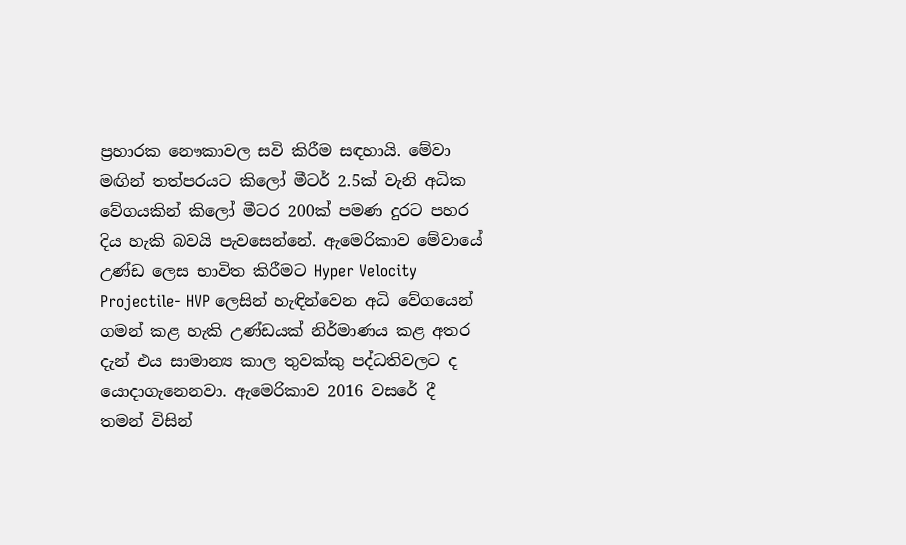ප්‍රහාරක නෞකාවල සවි කිරීම සඳහායි. මේවා මඟින් තත්පරයට කිලෝ මීටර් 2.5ක්‌ වැනි අධික වේගයකින් කිලෝ මීටර 200ක්‌ පමණ දුරට පහර දිය හැකි බවයි පැවසෙන්නේ. ඇමෙරිකාව මේවායේ උණ්‌ඩ ලෙස භාවිත කිරීමට Hyper Velocity Projectile- HVP ලෙසින් හැඳින්වෙන අධි වේගයෙන් ගමන් කළ හැකි උණ්‌ඩයක්‌ නිර්මාණය කළ අතර දැන් එය සාමාන්‍ය කාල තුවක්‌කු පද්ධතිවලට ද යොදාගැනෙනවා. ඇමෙරිකාව 2016 වසරේ දී තමන් විසින්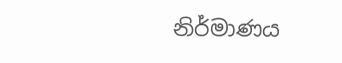නිර්මාණය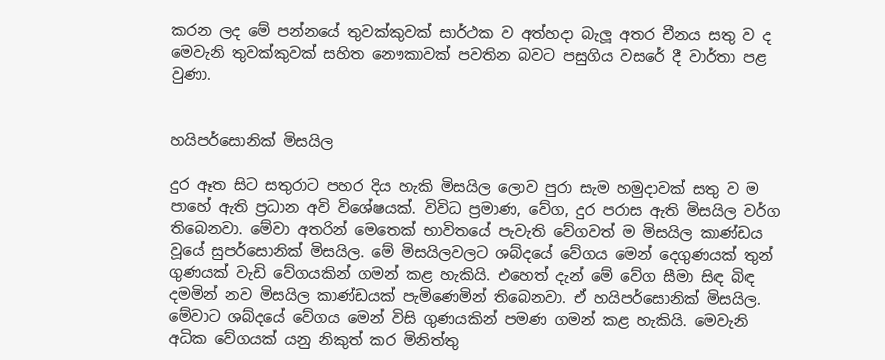කරන ලද මේ පන්නයේ තුවක්‌කුවක්‌ සාර්ථක ව අත්හදා බැලූ අතර චීනය සතු ව ද මෙවැනි තුවක්‌කුවක්‌ සහිත නෞකාවක්‌ පවතින බවට පසුගිය වසරේ දී වාර්තා පළ වුණා.


හයිපර්සොනික්‌ මිසයිල

දුර ඈත සිට සතුරාට පහර දිය හැකි මිසයිල ලොව පුරා සැම හමුදාවක්‌ සතු ව ම පාහේ ඇති ප්‍රධාන අවි විශේෂයක්‌. විවිධ ප්‍රමාණ, වේග, දුර පරාස ඇති මිසයිල වර්ග තිබෙනවා. මේවා අතරින් මෙතෙක්‌ භාවිතයේ පැවැති වේගවත් ම මිසයිල කාණ්‌ඩය වූයේ සුපර්සොනික්‌ මිසයිල. මේ මිසයිලවලට ශබ්දයේ වේගය මෙන් දෙගුණයක්‌ තුන් ගුණයක්‌ වැඩි වේගයකින් ගමන් කළ හැකියි. එහෙත් දැන් මේ වේග සීමා සිඳ බිඳ දමමින් නව මිසයිල කාණ්‌ඩයක්‌ පැමිණෙමින් තිබෙනවා. ඒ හයිපර්සොනික්‌ මිසයිල. මේවාට ශබ්දයේ වේගය මෙන් විසි ගුණයකින් පමණ ගමන් කළ හැකියි. මෙවැනි අධික වේගයක්‌ යනු නිකුත් කර මිනිත්තු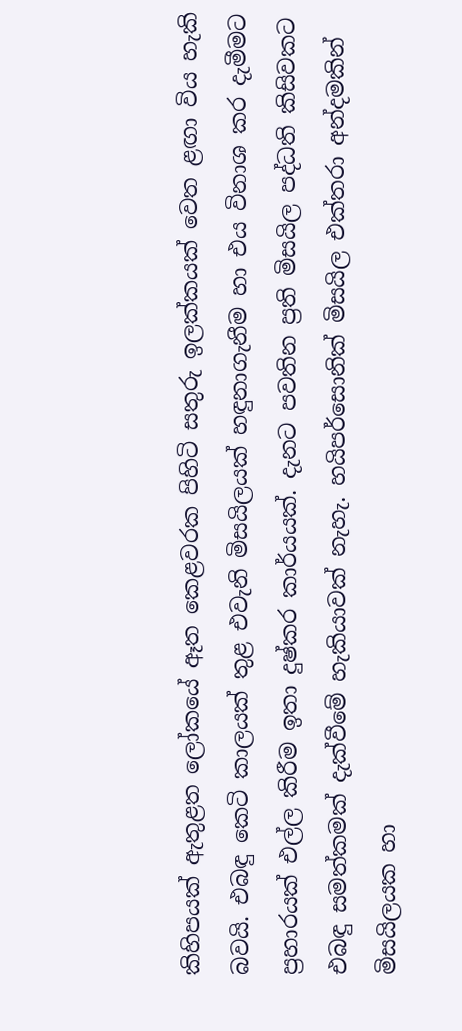කිහිපයක්‌ ඇතුළත ලෝකයේ ඈත කෙළවරක පිහිටි සතුරු ඉලක්‌කයක්‌ වෙත ළඟා විය හැකි බවයි. එබඳු කෙටි කාලයක්‌ තුළ එවැනි මිසයිලයක්‌ හඳුනාගැනීම හා එය විනාශ කර දැමීමට ප්‍රහාරයක්‌ එල්ල කිරීම ඉතා දුෂ්කර කාර්යයක්‌. දැනට පවතින ප්‍රති මිසයිල පද්ධති කිසිවකට එබඳු සමත්කමක්‌ දැක්‌වීමේ හැකියාවක්‌ නැහැ. හයිපර්සොනික්‌ මිසයිල එක්‌තරා අන්දමකින් මිසයිලයක හා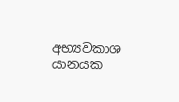අභ්‍යවකාශ යානයක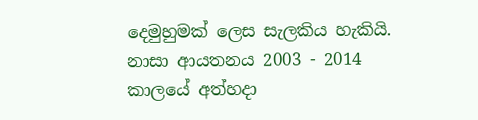දෙමුහුමක්‌ ලෙස සැලකිය හැකියි. නාසා ආයතනය 2003 - 2014 කාලයේ අත්හදා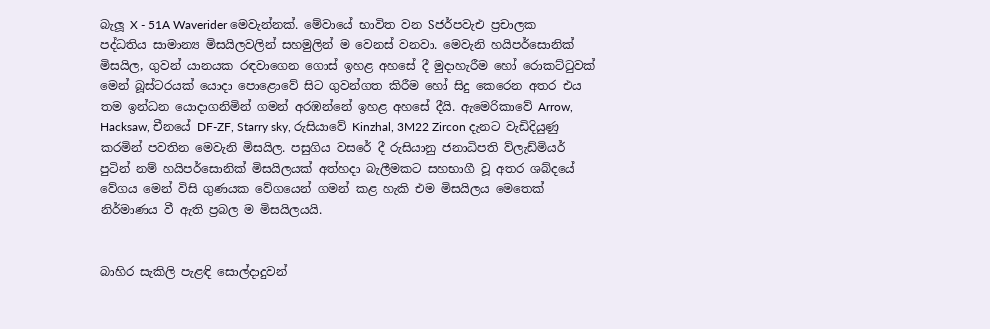බැලූ X - 51A Waverider මෙවැන්නක්‌. මේවායේ භාවිත වන Sජර්පවැඑ ප්‍රචාලක පද්ධතිය සාමාන්‍ය මිසයිලවලින් සහමුලින් ම වෙනස්‌ වනවා. මෙවැනි හයිපර්සොනික්‌ මිසයිල, ගුවන් යානයක රඳවාගෙන ගොස්‌ ඉහළ අහසේ දී මුදාහැරීම හෝ රොකට්‌ටුවක්‌ මෙන් බූස්‌ටරයක්‌ යොදා පොළොවේ සිට ගුවන්ගත කිරීම හෝ සිදු කෙරෙන අතර එය තම ඉන්ධන යොදාගනිමින් ගමන් අරඹන්නේ ඉහළ අහසේ දීයි. ඇමෙරිකාවේ Arrow, Hacksaw, චීනයේ DF-ZF, Starry sky, රුසියාවේ Kinzhal, 3M22 Zircon දැනට වැඩිදියුණු කරමින් පවතින මෙවැනි මිසයිල. පසුගිය වසරේ දී රුසියානු ජනාධිපති ව්ලැඩ්මියර් පුටින් නම් හයිපර්සොනික්‌ මිසයිලයක්‌ අත්හදා බැලීමකට සහභාගී වූ අතර ශබ්දයේ වේගය මෙන් විසි ගුණයක වේගයෙන් ගමන් කළ හැකි එම මිසයිලය මෙතෙක්‌ නිර්මාණය වී ඇති ප්‍රබල ම මිසයිලයයි.


බාහිර සැකිලි පැළඳි සොල්දාදුවන්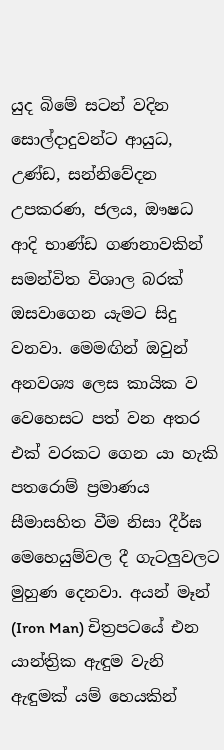යුද බිමේ සටන් වදින සොල්දාදුවන්ට ආයුධ, උණ්‌ඩ, සන්නිවේදන උපකරණ, ජලය, ඖෂධ ආදි භාණ්‌ඩ ගණනාවකින් සමන්විත විශාල බරක්‌ ඔසවාගෙන යැමට සිදු වනවා. මෙමඟින් ඔවුන් අනවශ්‍ය ලෙස කායික ව වෙහෙසට පත් වන අතර එක්‌ වරකට ගෙන යා හැකි පතරොම් ප්‍රමාණය සීමාසහිත වීම නිසා දීර්ඝ මෙහෙයුම්වල දී ගැටලුවලට මුහුණ දෙනවා. අයන් මෑන් (Iron Man) චිත්‍රපටයේ එන යාන්ත්‍රික ඇඳුම වැනි ඇඳුමක්‌ යම් හෙයකින්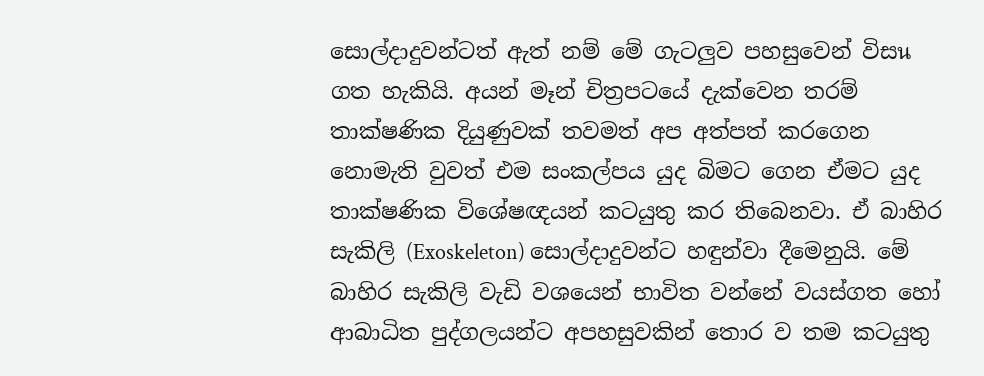සොල්දාදුවන්ටත් ඇත් නම් මේ ගැටලුව පහසුවෙන් විසนගත හැකියි. අයන් මෑන් චිත්‍රපටයේ දැක්‌වෙන තරම් තාක්ෂණික දියුණුවක්‌ තවමත් අප අත්පත් කරගෙන නොමැති වුවත් එම සංකල්පය යුද බිමට ගෙන ඒමට යුද තාක්ෂණික විශේෂඥයන් කටයුතු කර තිබෙනවා. ඒ බාහිර සැකිලි (Exoskeleton) සොල්දාදුවන්ට හඳුන්වා දීමෙනුයි. මේ බාහිර සැකිලි වැඩි වශයෙන් භාවිත වන්නේ වයස්‌ගත හෝ ආබාධිත පුද්ගලයන්ට අපහසුවකින් තොර ව තම කටයුතු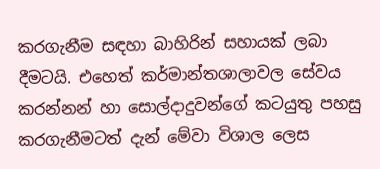කරගැනීම සඳහා බාහිරින් සහායක්‌ ලබා දීමටයි. එහෙත් කර්මාන්තශාලාවල සේවය කරන්නන් හා සොල්දාදුවන්ගේ කටයුතු පහසු කරගැනීමටත් දැන් මේවා විශාල ලෙස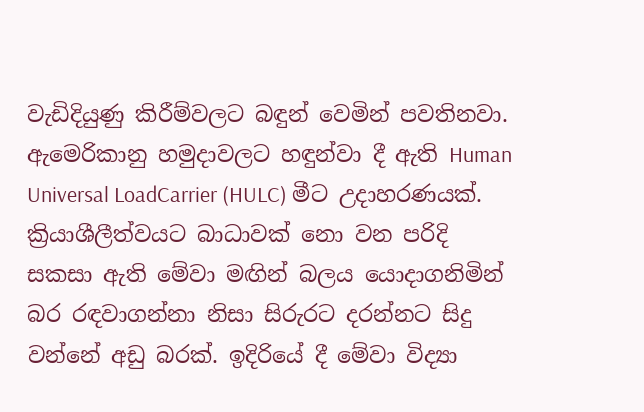වැඩිදියුණු කිරීම්වලට බඳුන් වෙමින් පවතිනවා. ඇමෙරිකානු හමුදාවලට හඳුන්වා දී ඇති Human Universal LoadCarrier (HULC) මීට උදාහරණයක්‌. ක්‍රියාශීලීත්වයට බාධාවක්‌ නො වන පරිදි සකසා ඇති මේවා මඟින් බලය යොදාගනිමින් බර රඳවාගන්නා නිසා සිරුරට දරන්නට සිදු වන්නේ අඩු බරක්‌. ඉදිරියේ දී මේවා විද්‍යා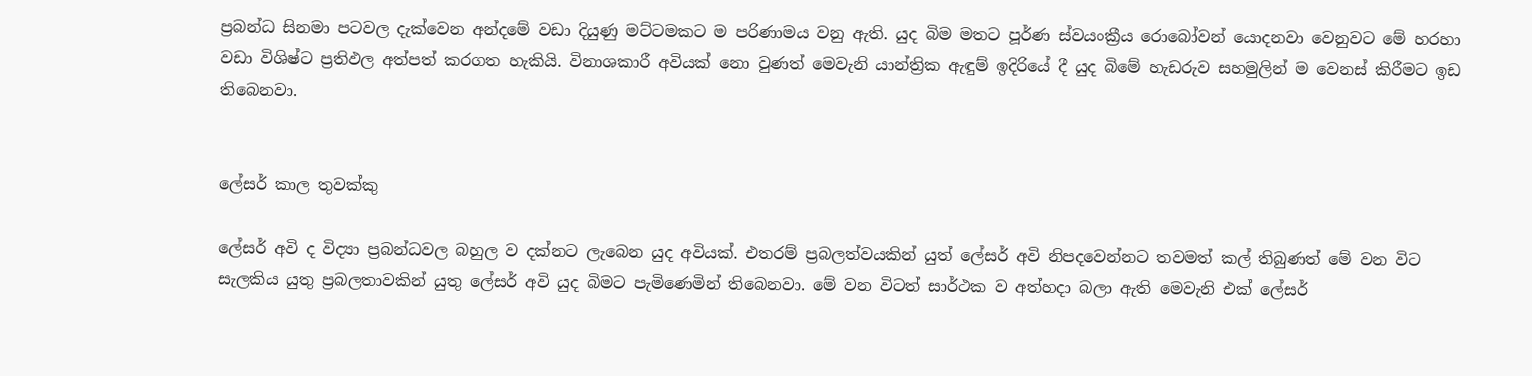ප්‍රබන්ධ සිනමා පටවල දැක්‌වෙන අන්දමේ වඩා දියුණු මට්‌ටමකට ම පරිණාමය වනු ඇති. යුද බිම මතට පූර්ණ ස්‌වයංක්‍රීය රොබෝවන් යොදනවා වෙනුවට මේ හරහා වඩා විශිෂ්ට ප්‍රතිඵල අත්පත් කරගත හැකියි. විනාශකාරී අවියක්‌ නො වුණත් මෙවැනි යාන්ත්‍රික ඇඳුම් ඉදිරියේ දී යුද බිමේ හැඩරුව සහමුලින් ම වෙනස්‌ කිරීමට ඉඩ තිබෙනවා.


ලේසර් කාල තුවක්‌කු

ලේසර් අවි ද විද්‍යා ප්‍රබන්ධවල බහුල ව දක්‌නට ලැබෙන යුද අවියක්‌. එතරම් ප්‍රබලත්වයකින් යුත් ලේසර් අවි නිපදවෙන්නට තවමත් කල් තිබුණත් මේ වන විට සැලකිය යුතු ප්‍රබලතාවකින් යුතු ලේසර් අවි යුද බිමට පැමිණෙමින් තිබෙනවා. මේ වන විටත් සාර්ථක ව අත්හදා බලා ඇති මෙවැනි එක්‌ ලේසර්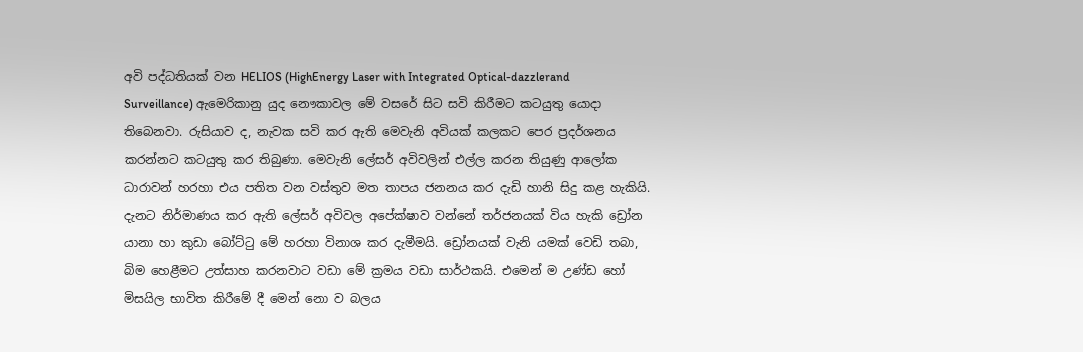අවි පද්ධතියක්‌ වන HELIOS (HighEnergy Laser with Integrated Optical-dazzlerand Surveillance) ඇමෙරිකානු යුද නෞකාවල මේ වසරේ සිට සවි කිරීමට කටයුතු යොදා තිබෙනවා. රුසියාව ද, නැවක සවි කර ඇති මෙවැනි අවියක්‌ කලකට පෙර ප්‍රදර්ශනය කරන්නට කටයුතු කර තිබුණා. මෙවැනි ලේසර් අවිවලින් එල්ල කරන තියුණු ආලෝක ධාරාවන් හරහා එය පතිත වන වස්‌තුව මත තාපය ජනනය කර දැඩි හානි සිදු කළ හැකියි. දැනට නිර්මාණය කර ඇති ලේසර් අවිවල අපේක්ෂාව වන්නේ තර්ජනයක්‌ විය හැකි ඩ්‍රෝන යානා හා කුඩා බෝට්‌ටු මේ හරහා විනාශ කර දැමීමයි. ඩ්‍රෝනයක්‌ වැනි යමක්‌ වෙඩි තබා, බිම හෙළීමට උත්සාහ කරනවාට වඩා මේ ක්‍රමය වඩා සාර්ථකයි. එමෙන් ම උණ්‌ඩ හෝ මිසයිල භාවිත කිරීමේ දී මෙන් නො ව බලය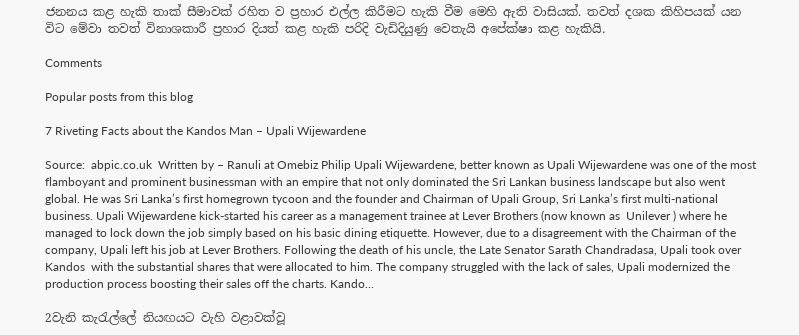ජනනය කළ හැකි තාක්‌ සීමාවක්‌ රහිත ව ප්‍රහාර එල්ල කිරීමට හැකි වීම මෙහි ඇති වාසියක්‌. තවත් දශක කිහිපයක්‌ යන විට මේවා තවත් විනාශකාරී ප්‍රහාර දියත් කළ හැකි පරිදි වැඩිදියුණු වෙතැයි අපේක්ෂා කළ හැකියි.

Comments

Popular posts from this blog

7 Riveting Facts about the Kandos Man – Upali Wijewardene

Source:  abpic.co.uk  Written by – Ranuli at Omebiz Philip Upali Wijewardene, better known as Upali Wijewardene was one of the most flamboyant and prominent businessman with an empire that not only dominated the Sri Lankan business landscape but also went global. He was Sri Lanka’s first homegrown tycoon and the founder and Chairman of Upali Group, Sri Lanka’s first multi-national business. Upali Wijewardene kick-started his career as a management trainee at Lever Brothers (now known as  Unilever ) where he managed to lock down the job simply based on his basic dining etiquette. However, due to a disagreement with the Chairman of the company, Upali left his job at Lever Brothers. Following the death of his uncle, the Late Senator Sarath Chandradasa, Upali took over  Kandos  with the substantial shares that were allocated to him. The company struggled with the lack of sales, Upali modernized the production process boosting their sales off the charts. Kando...

2වැනි කැරැල්ලේ නියඟයට වැහි වළාවක්වූ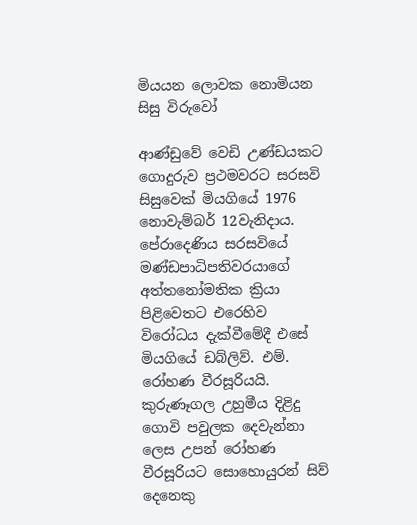මියයන ලොවක නොමියන සිසු විරුවෝ

ආණ්ඩුවේ වෙඩි උණ්ඩයකට ගොදුරුව ප්‍රථමවරට සරසවි සිසුවෙක් මියගියේ 1976 නොවැම්බර් 12වැනිදාය. පේරාදෙණිය සරසවියේ මණ්ඩපාධිපතිවරයාගේ අත්තනෝමතික ක්‍රියා පිළිවෙතට එරෙහිව විරෝධය දැක්වීමේදී එසේ මියගියේ ඩබ්ලිව්. එම්. රෝහණ වීරසූරියයි. කුරුණෑගල උහුමීය දිළිදු ගොවි පවුලක දෙවැන්නා ලෙස උපන් රෝහණ වීරසූරියට සොහොයුරන් සිව් දෙනෙකු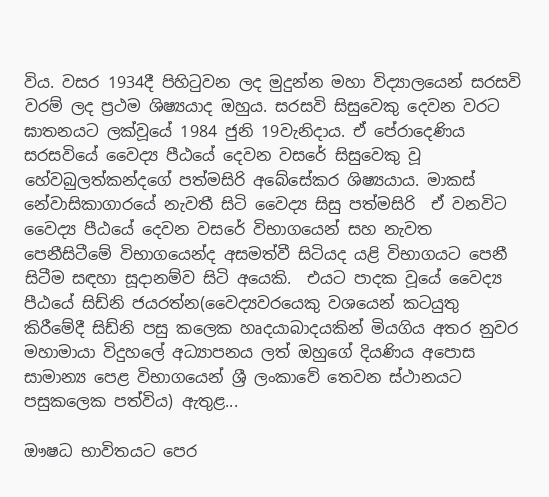විය. වසර 1934දී පිහිටුවන ලද මුදුන්න මහා විද්‍යාලයෙන් සරසවි වරම් ලද ප්‍රථම ශිෂ්‍යයාද ඔහුය. සරසවි සිසුවෙකු දෙවන වරට ඝාතනයට ලක්වූයේ 1984 ජුනි 19වැනිදාය. ඒ පේරාදෙණිය සරසවියේ වෛද්‍ය පීඨයේ දෙවන වසරේ සිසුවෙකු වූ හේවබුලත්කන්දගේ පත්මසිරි අබේසේකර ශිෂ්‍යයාය. මාකස් නේවාසිකාගාරයේ නැවතී සිටි වෛද්‍ය සිසු පත්මසිරි  ඒ වනවිට වෛද්‍ය පීඨයේ දෙවන වසරේ විභාගයෙන් සහ නැවත පෙනීසිටීමේ විභාගයෙන්ද අසමත්වී සිටියද යළි විභාගයට පෙනී සිටීම සඳහා සූදානම්ව සිටි අයෙකි.  එයට පාදක වූයේ වෛද්‍ය පීඨයේ සිඩ්නි ජයරත්න(වෛද්‍යවරයෙකු වශයෙන් කටයුතු කිරීමේදී සිඩ්නි පසු කලෙක හෘදයාබාදයකින් මියගිය අතර නුවර මහාමායා විදුහලේ අධ්‍යාපනය ලත් ඔහුගේ දියණිය අපොස සාමාන්‍ය පෙළ විභාගයෙන් ශ්‍රී ලංකාවේ තෙවන ස්ථානයට පසුකලෙක පත්විය) ඇතුළ...

ඖෂධ භාවිතයට පෙර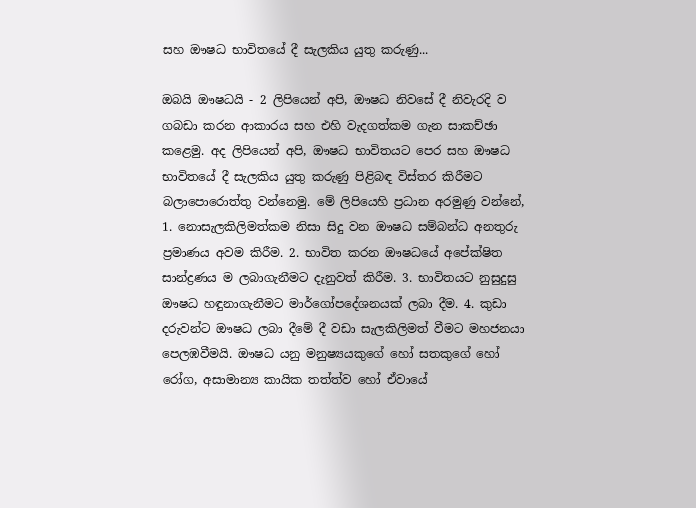සහ ඖෂධ භාවිතයේ දී සැලකිය යුතු කරුණු...

ඔබයි ඖෂධයි - 2 ලිපියෙන් අපි, ඖෂධ නිවසේ දී නිවැරදි ව ගබඩා කරන ආකාරය සහ එහි වැදගත්කම ගැන සාකච්ඡා කළෙමු. අද ලිපියෙන් අපි, ඖෂධ භාවිතයට පෙර සහ ඖෂධ භාවිතයේ දී සැලකිය යුතු කරුණු පිළිබඳ විස්‌තර කිරීමට බලාපොරොත්තු වන්නෙමු. මේ ලිපියෙහි ප්‍රධාන අරමුණු වන්නේ, 1. නොසැලකිලිමත්කම නිසා සිදු වන ඖෂධ සම්බන්ධ අනතුරු ප්‍රමාණය අවම කිරීම. 2. භාවිත කරන ඖෂධයේ අපේක්ෂිත සාන්ද්‍රණය ම ලබාගැනීමට දැනුවත් කිරීම. 3. භාවිතයට නුසුදුසු ඖෂධ හඳුනාගැනීමට මාර්ගෝපදේශනයක්‌ ලබා දීම. 4. කුඩා දරුවන්ට ඖෂධ ලබා දීමේ දී වඩා සැලකිලිමත් වීමට මහජනයා පෙලඹවීමයි. ඖෂධ යනු මනුෂ්‍යයකුගේ හෝ සතකුගේ හෝ රෝග, අසාමාන්‍ය කායික තත්ත්ව හෝ ඒවායේ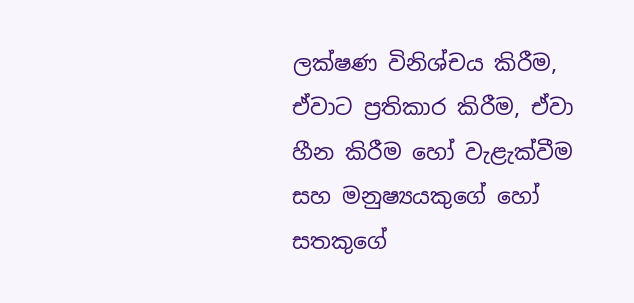ලක්ෂණ විනිශ්චය කිරීම, ඒවාට ප්‍රතිකාර කිරීම, ඒවා හීන කිරීම හෝ වැළැක්‌වීම සහ මනුෂ්‍යයකුගේ හෝ සතකුගේ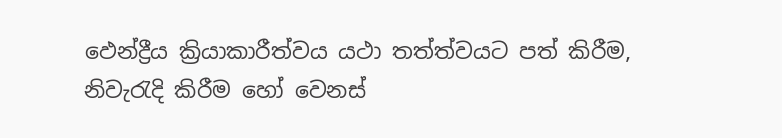ඵෙන්ද්‍රීය ක්‍රියාකාරීත්වය යථා තත්ත්වයට පත් කිරීම, නිවැරැදි කිරීම හෝ වෙනස්‌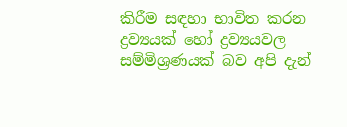කිරීම සඳහා භාවිත කරන ද්‍රව්‍යයක්‌ හෝ ද්‍රව්‍යයවල සම්මිශ්‍රණයක්‌ බව අපි දැන්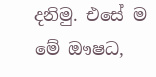දනිමු. එසේ ම මේ ඖෂධ,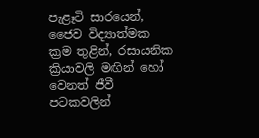පැළෑටි සාරයෙන්, ජෛව විද්‍යාත්මක ක්‍රම තුළින්, රසායනික ක්‍රියාවලි මඟින් හෝ වෙනත් ජීවී පටකවලින්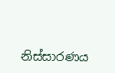නිස්‌සාරණය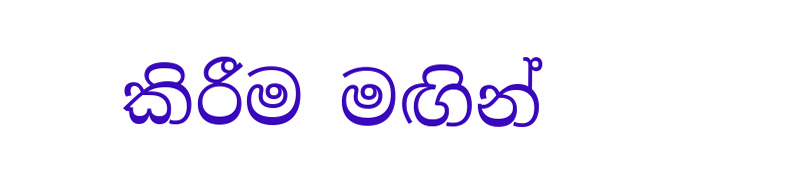කිරීම මඟින්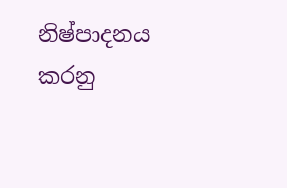නිෂ්පාදනය කරනු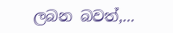ලබන බවත්,...